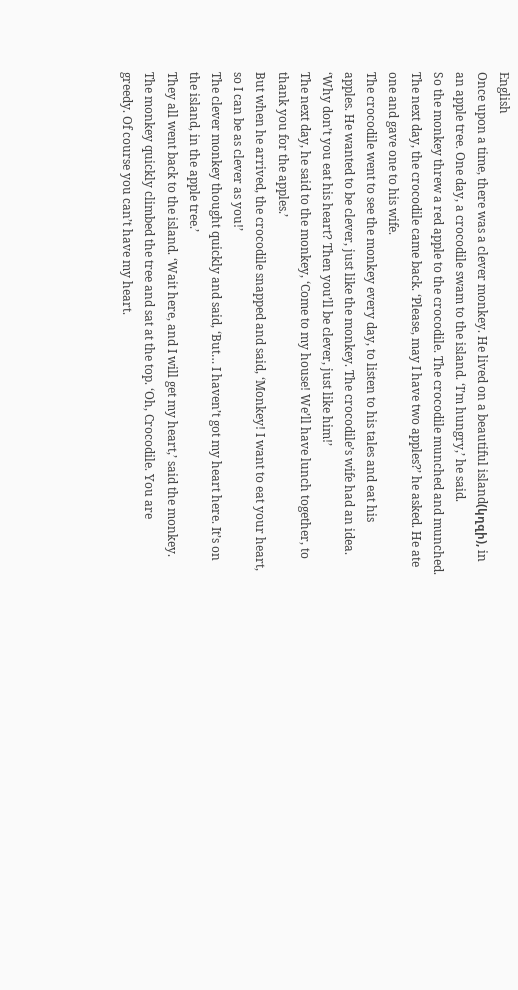English
Once upon a time, there was a clever monkey. He lived on a beautiful island(կղզի), in an apple tree. One day, a crocodile swam to the island. ‘I’m hungry,’ he said.
So the monkey threw a red apple to the crocodile. The crocodile munched and munched. The next day, the crocodile came back. ‘Please, may I have two apples?’ he asked. He ate one and gave one to his wife.
The crocodile went to see the monkey every day, to listen to his tales and eat his
apples. He wanted to be clever, just like the monkey. The crocodile’s wife had an idea.
‘Why don’t you eat his heart? Then you’ll be clever, just like him!’
The next day, he said to the monkey, ‘Come to my house! We’ll have lunch together, to thank you for the apples.’
But when he arrived, the crocodile snapped and said, ‘Monkey! I want to eat your heart, so I can be as clever as you!’
The clever monkey thought quickly and said, ‘But… I haven’t got my heart here. It’s on the island, in the apple tree.’
They all went back to the island. ‘Wait here, and I will get my heart,’ said the monkey.
The monkey quickly climbed the tree and sat at the top. ‘Oh, Crocodile. You are
greedy. Of course you can’t have my heart.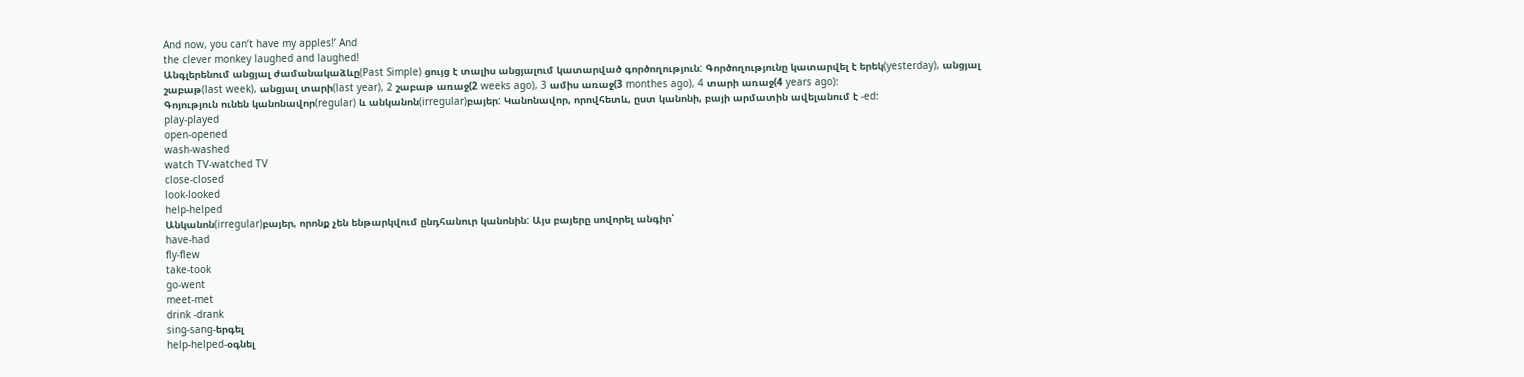And now, you can’t have my apples!’ And
the clever monkey laughed and laughed!
Անգլերենում անցյալ ժամանակաձևը(Past Simple) ցույց է տալիս անցյալում կատարված գործողություն: Գործողությունը կատարվել է երեկ(yesterday), անցյալ շաբաթ(last week), անցյալ տարի(last year), 2 շաբաթ առաջ(2 weeks ago), 3 ամիս առաջ(3 monthes ago), 4 տարի առաջ(4 years ago):
Գոյություն ունեն կանոնավոր(regular) և անկանոն(irregular)բայեր: Կանոնավոր, որովհետև, ըստ կանոնի, բայի արմատին ավելանում է -ed:
play-played
open-opened
wash-washed
watch TV-watched TV
close-closed
look-looked
help-helped
Անկանոն(irregular)բայեր, որոնք չեն ենթարկվում ընդհանուր կանոնին: Այս բայերը սովորել անգիր՝
have-had
fly-flew
take-took
go-went
meet-met
drink -drank
sing-sang-երգել
help-helped-օգնել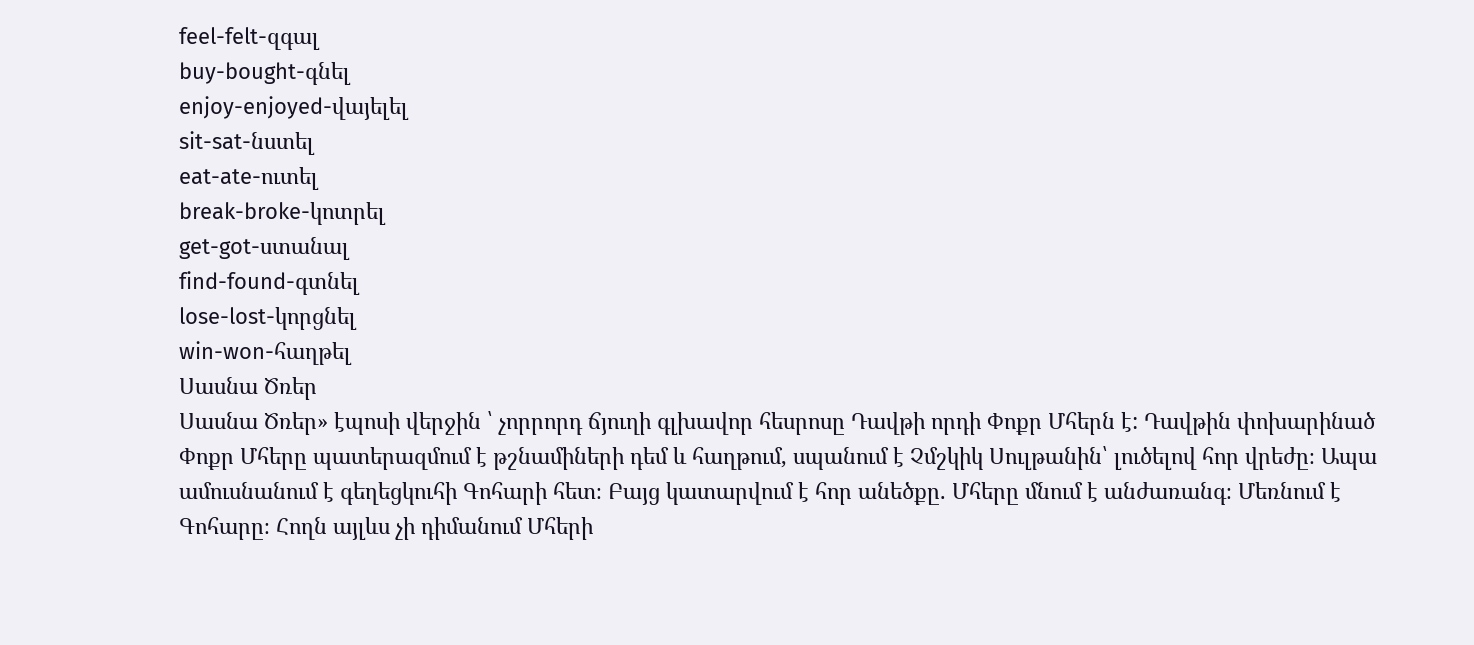feel-felt-զգալ
buy-bought-գնել
enjoy-enjoyed-վայելել
sit-sat-նստել
eat-ate-ուտել
break-broke-կոտրել
get-got-ստանալ
find-found-գտնել
lose-lost-կորցնել
win-won-հաղթել
Սասնա Ծռեր
Սասնա Ծռեր» էպոսի վերջին ՝ չորրորդ ճյուղի գլխավոր հեսրոսը Դավթի որդի Փոքր Մհերն է: Դավթին փոխարինած Փոքր Մհերը պատերազմում է թշնամիների դեմ և հաղթում, սպանում է Չմշկիկ Սուլթանին՝ լուծելով հոր վրեժը։ Ապա ամուսնանում է գեղեցկուհի Գոհարի հետ։ Բայց կատարվում է հոր անեծքը. Մհերը մնում է անժառանգ։ Մեռնում է Գոհարը։ Հողն այլևս չի դիմանում Մհերի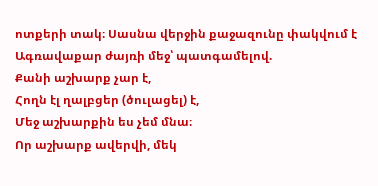ոտքերի տակ։ Սասնա վերջին քաջազունը փակվում է Ագռավաքար ժայռի մեջ՝ պատգամելով.
Քանի աշխարք չար է,
Հողն էլ ղալբցեր (ծուլացել) է,
Մեջ աշխարքին ես չեմ մնա։
Որ աշխարք ավերվի, մեկ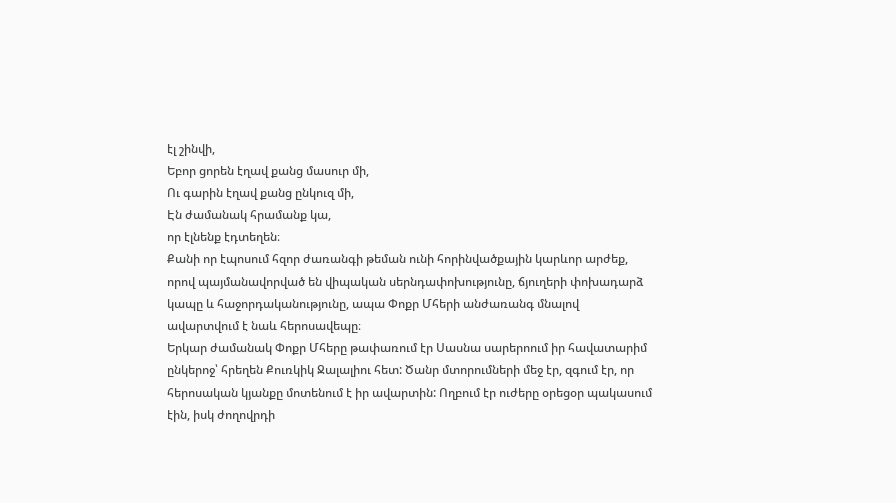էլ շինվի,
Եբոր ցորեն էղավ քանց մասուր մի,
Ու գարին էղավ քանց ընկուզ մի,
Էն ժամանակ հրամանք կա,
որ էլնենք էդտեղեն։
Քանի որ էպոսում հզոր ժառանգի թեման ունի հորինվածքային կարևոր արժեք, որով պայմանավորված են վիպական սերնդափոխությունը, ճյուղերի փոխադարձ կապը և հաջորդականությունը, ապա Փոքր Մհերի անժառանգ մնալով ավարտվում է նաև հերոսավեպը։
Երկար ժամանակ Փոքր Մհերը թափառում էր Սասնա սարերոում իր հավատարիմ ընկերոջ՝ հրեղեն Քուռկիկ Ջալալիու հետ: Ծանր մտորումների մեջ էր, զգում էր, որ հերոսական կյանքը մոտենում է իր ավարտին: Ողբում էր ուժերը օրեցօր պակասում էին, իսկ ժողովրդի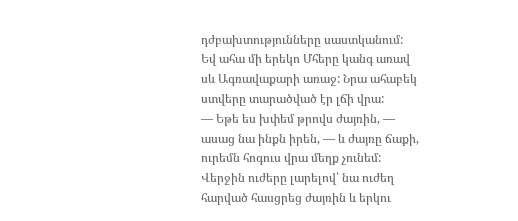դժբախտությունները սաստկանում: Եվ ահա մի երեկո Մհերը կանգ առավ սև Ագռավաքարի առաջ: Նրա ահաբեկ ստվերը տարածված էր լճի վրա:
— Եթե ես խփեմ թրովս ժայռին, — ասաց նա ինքն իրեն, — և ժայռը ճաքի, ուրեմն հոգուս վրա մեղք չունեմ:
Վերջին ուժերը լարելով՝ նա ուժեղ հարված հասցրեց ժայռին և երկու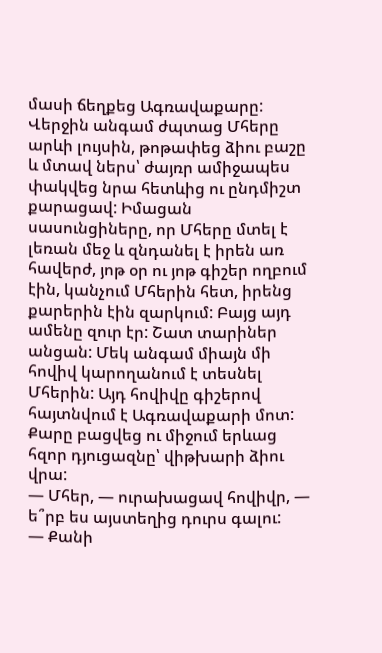մասի ճեղքեց Ագռավաքարը: Վերջին անգամ ժպտաց Մհերը արևի լույսին, թոթափեց ձիու բաշը և մտավ ներս՝ ժայռր ամիջապես փակվեց նրա հետևից ու ընդմիշտ քարացավ: Իմացան սասունցիները, որ Մհերը մտել է լեռան մեջ և զնդանել է իրեն առ հավերժ, յոթ օր ու յոթ գիշեր ողբում էին, կանչում Մհերին հետ, իրենց քարերին էին զարկում: Բայց այդ ամենը զուր էր: Շատ տարիներ անցան: Մեկ անգամ միայն մի հովիվ կարողանում է տեսնել Մհերին: Այդ հովիվը գիշերով հայտնվում է Ագռավաքարի մոտ: Քարը բացվեց ու միջում երևաց հզոր դյուցազնը՝ վիթխարի ձիու վրա:
— Մհեր, — ուրախացավ հովիվր, — ե՞րբ ես այստեղից դուրս գալու:
— Քանի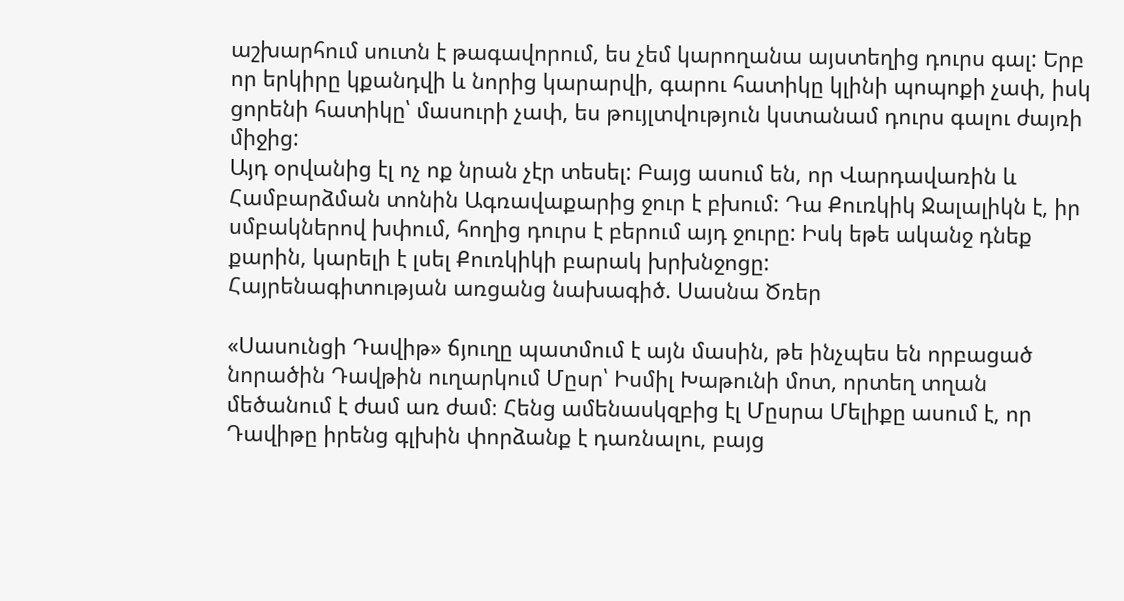աշխարհում սուտն է թագավորում, ես չեմ կարողանա այստեղից դուրս գալ: Երբ որ երկիրը կքանդվի և նորից կարարվի, գարու հատիկը կլինի պոպոքի չափ, իսկ ցորենի հատիկը՝ մասուրի չափ, ես թույլտվություն կստանամ դուրս գալու ժայռի միջից:
Այդ օրվանից էլ ոչ ոք նրան չէր տեսել: Բայց ասում են, որ Վարդավառին և Համբարձման տոնին Ագռավաքարից ջուր է բխում: Դա Քուռկիկ Ջալալիկն է, իր սմբակներով խփում, հողից դուրս է բերում այդ ջուրը: Իսկ եթե ականջ դնեք քարին, կարելի է լսել Քուռկիկի բարակ խրխնջոցը:
Հայրենագիտության առցանց նախագիծ. Սասնա Ծռեր

«Սասունցի Դավիթ» ճյուղը պատմում է այն մասին, թե ինչպես են որբացած նորածին Դավթին ուղարկում Մըսր՝ Իսմիլ Խաթունի մոտ, որտեղ տղան մեծանում է ժամ առ ժամ։ Հենց ամենասկզբից էլ Մըսրա Մելիքը ասում է, որ Դավիթը իրենց գլխին փորձանք է դառնալու, բայց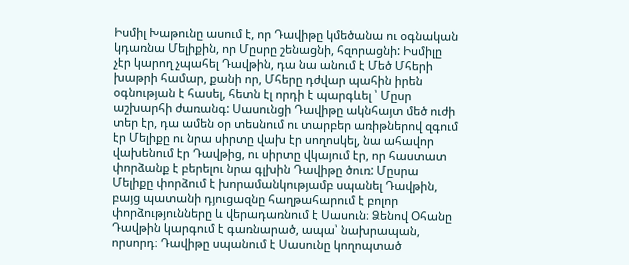Իսմիլ Խաթունը ասում է, որ Դավիթը կմեծանա ու օգնական կդառնա Մելիքին, որ Մըսրը շենացնի, հզորացնի: Իսմիլը չէր կարող չպահել Դավթին, դա նա անում է Մեծ Մհերի խաթրի համար, քանի որ, Մհերը դժվար պահին իրեն օգնության է հասել, հետն էլ որդի է պարգևել ՝ Մըսր աշխարհի ժառանգ: Սասունցի Դավիթը ակնհայտ մեծ ուժի տեր էր, դա ամեն օր տեսնում ու տարբեր առիթներով զգում էր Մելիքը ու նրա սիրտը վախ էր սողոսկել, նա ահավոր վախենում էր Դավթից, ու սիրտը վկայում էր, որ հաստատ փորձանք է բերելու նրա գլխին Դավիթը ծուռ: Մըսրա Մելիքը փորձում է խորամանկությամբ սպանել Դավթին, բայց պատանի դյուցազնը հաղթահարում է բոլոր փորձությունները և վերադառնում է Սասուն։ Ձենով Օհանը Դավթին կարգում է գառնարած, ապա՝ նախրապան, որսորդ։ Դավիթը սպանում է Սասունը կողոպտած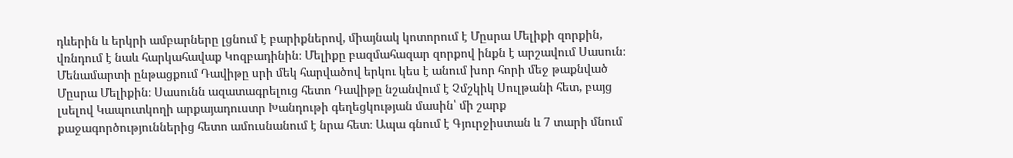դևերին և երկրի ամբարները լցնում է բարիքներով, միայնակ կոտորում է Մըսրա Մելիքի զորքին, վռնդում է նաև հարկահավաք Կոզբադինին։ Մելիքը բազմահազար զորքով ինքն է արշավում Սասուն։ Մենամարտի ընթացքում Դավիթը սրի մեկ հարվածով երկու կես է անում խոր հորի մեջ թաքնված Մըսրա Մելիքին։ Սասունն ազատագրելուց հետո Դավիթը նշանվում է Չմշկիկ Սուլթանի հետ, բայց լսելով Կապուտկողի արքայադուստր Խանդութի գեղեցկության մասին՝ մի շարք քաջագործություններից հետո ամուսնանում է նրա հետ։ Ապա գնում է Գյուրջիստան և 7 տարի մնում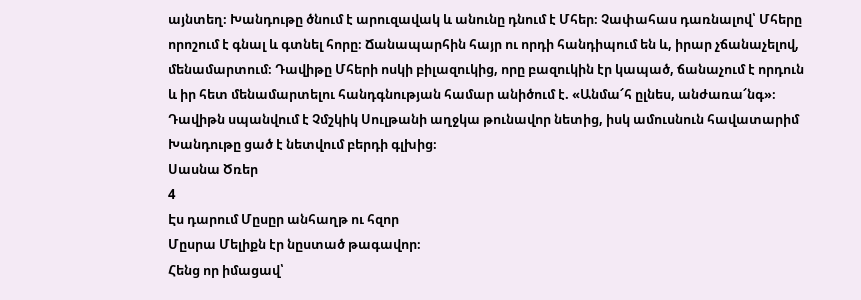այնտեղ։ Խանդութը ծնում է արուզավակ և անունը դնում է Մհեր։ Չափահաս դառնալով՝ Մհերը որոշում է գնալ և գտնել հորը։ Ճանապարհին հայր ու որդի հանդիպում են և, իրար չճանաչելով, մենամարտում։ Դավիթը Մհերի ոսկի բիլազուկից, որը բազուկին էր կապած, ճանաչում է որդուն և իր հետ մենամարտելու հանդգնության համար անիծում է. «Անմա՜հ ըլնես, անժառա՜նգ»։ Դավիթն սպանվում է Չմշկիկ Սուլթանի աղջկա թունավոր նետից, իսկ ամուսնուն հավատարիմ Խանդութը ցած է նետվում բերդի գլխից։
Սասնա Ծռեր
4
Էս դարում Մըսըր անհաղթ ու հզոր
Մըսրա Մելիքն էր նըստած թագավոր։
Հենց որ իմացավ՝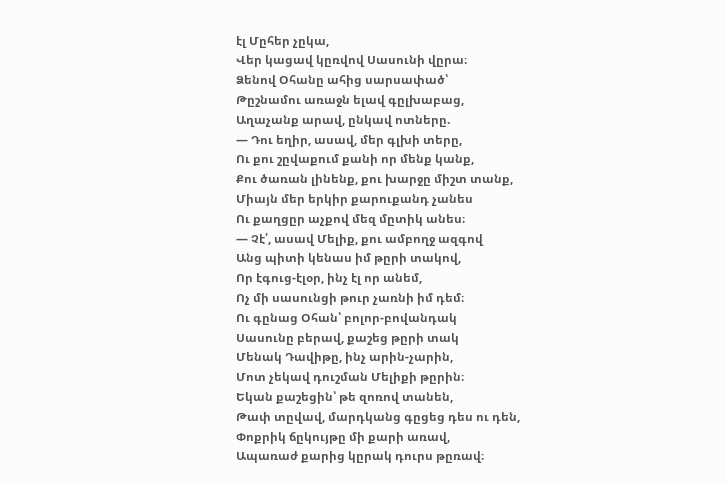էլ Մըհեր չըկա,
Վեր կացավ կըռվով Սասունի վըրա։
Ձենով Օհանը ահից սարսափած՝
Թըշնամու առաջն ելավ գըլխաբաց,
Աղաչանք արավ, ընկավ ոտները.
— Դու եղիր, ասավ, մեր գլխի տերը,
Ու քու շըվաքում քանի որ մենք կանք,
Քու ծառան լինենք, քու խարջը միշտ տանք,
Միայն մեր երկիր քարուքանդ չանես
Ու քաղցըր աչքով մեզ մըտիկ անես։
— Չէ՛, ասավ Մելիք, քու ամբողջ ազգով
Անց պիտի կենաս իմ թըրի տակով,
Որ էգուց-էլօր, ինչ էլ որ անեմ,
Ոչ մի սասունցի թուր չառնի իմ դեմ։
Ու գընաց Օհան՝ բոլոր-բովանդակ
Սասունը բերավ, քաշեց թըրի տակ
Մենակ Դավիթը, ինչ արին-չարին,
Մոտ չեկավ դուշման Մելիքի թըրին։
Եկան քաշեցին՝ թե զոռով տանեն,
Թափ տըվավ, մարդկանց գըցեց դես ու դեն,
Փոքրիկ ճըկույթը մի քարի առավ,
Ապառաժ քարից կըրակ դուրս թըռավ։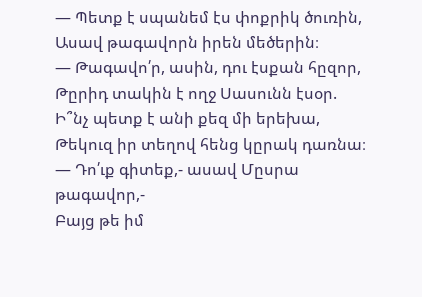— Պետք է սպանեմ էս փոքրիկ ծուռին,
Ասավ թագավորն իրեն մեծերին։
— Թագավո՛ր, ասին, դու էսքան հըզոր,
Թըրիդ տակին է ողջ Սասունն էսօր.
Ի՞նչ պետք է անի քեզ մի երեխա,
Թեկուզ իր տեղով հենց կըրակ դառնա։
— Դո՛ւք գիտեք,- ասավ Մըսրա թագավոր,-
Բայց թե իմ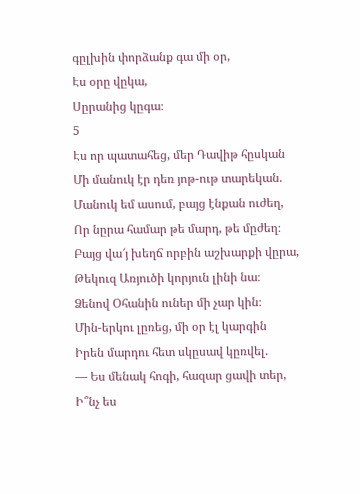գըլխին փորձանք գա մի օր,
Էս օրը վըկա,
Սըրանից կըգա։
5
Էս որ պատահեց, մեր Դավիթ հըսկան
Մի մանուկ էր դեռ յոթ-ութ տարեկան.
Մանուկ եմ ասում, բայց էնքան ուժեղ,
Որ նըրա համար թե մարդ, թե մըժեղ։
Բայց վա՜յ խեղճ որբին աշխարքի վըրա,
Թեկուզ Առյուծի կորյուն լինի նա։
Ձենով Օհանին ուներ մի չար կին։
Մին-երկու լըռեց, մի օր էլ կարգին
Իրեն մարդու հետ սկըսավ կըռվել.
— Ես մենակ հոգի, հազար ցավի տեր,
Ի՞նչ ես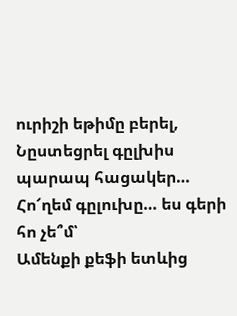ուրիշի եթիմը բերել,
Նըստեցրել գըլխիս պարապ հացակեր…
Հո՜ղեմ գըլուխը… ես գերի հո չե՞մ՝
Ամենքի քեֆի ետևից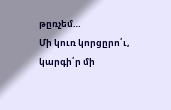թըռչեմ…
Մի կուռ կորցըրո՛ւ, կարգի՛ր մի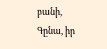բանի,
Գընա, իր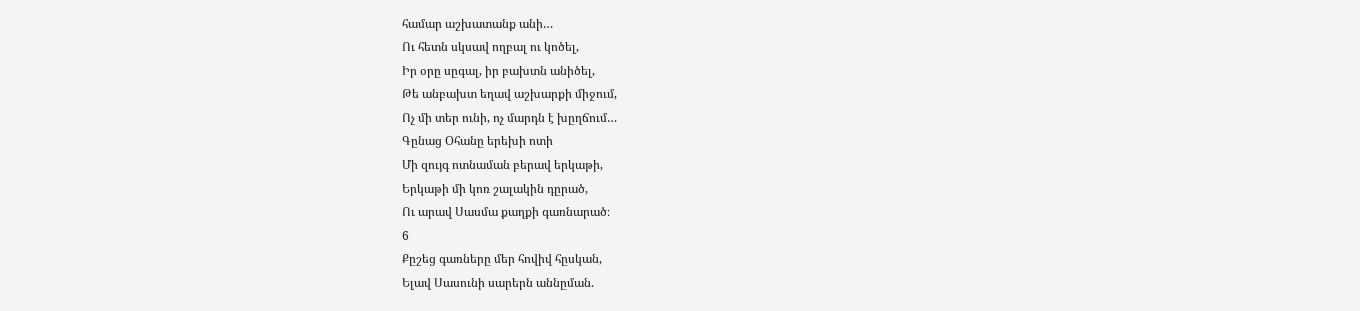համար աշխատանք անի…
Ու հետն սկսավ ողբալ ու կոծել,
Իր օրը սըգալ, իր բախտն անիծել,
Թե անբախտ եղավ աշխարքի միջում,
Ոչ մի տեր ունի, ոչ մարդն է խըղճում…
Գընաց Օհանը երեխի ոտի
Մի զույգ ոտնաման բերավ երկաթի,
Երկաթի մի կոռ շալակին դըրած,
Ու արավ Սասմա քաղքի գառնարած։
6
Քըշեց գառները մեր հովիվ հըսկան,
Ելավ Սասունի սարերն աննըման.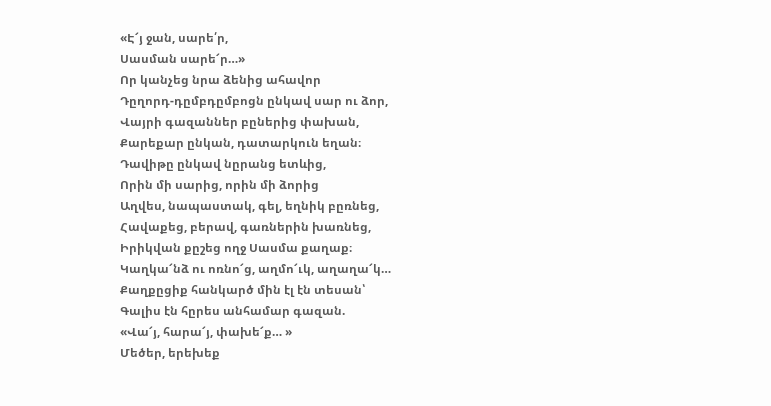«Է՜յ ջան, սարե՛ր,
Սասման սարե՜ր…»
Որ կանչեց նրա ձենից ահավոր
Դըղորդ-դըմբդըմբոցն ընկավ սար ու ձոր,
Վայրի գազաններ բըներից փախան,
Քարեքար ընկան, դատարկուն եղան։
Դավիթը ընկավ նըրանց ետևից,
Որին մի սարից, որին մի ձորից
Աղվես, նապաստակ, գել, եղնիկ բըռնեց,
Հավաքեց, բերավ, գառներին խառնեց,
Իրիկվան քըշեց ողջ Սասմա քաղաք։
Կաղկա՜նձ ու ոռնո՜ց, աղմո՜ւկ, աղաղա՜կ…
Քաղքըցիք հանկարծ մին էլ էն տեսան՝
Գալիս էն հըրես անհամար գազան.
«Վա՜յ, հարա՜յ, փախե՜ք… »
Մեծեր, երեխեք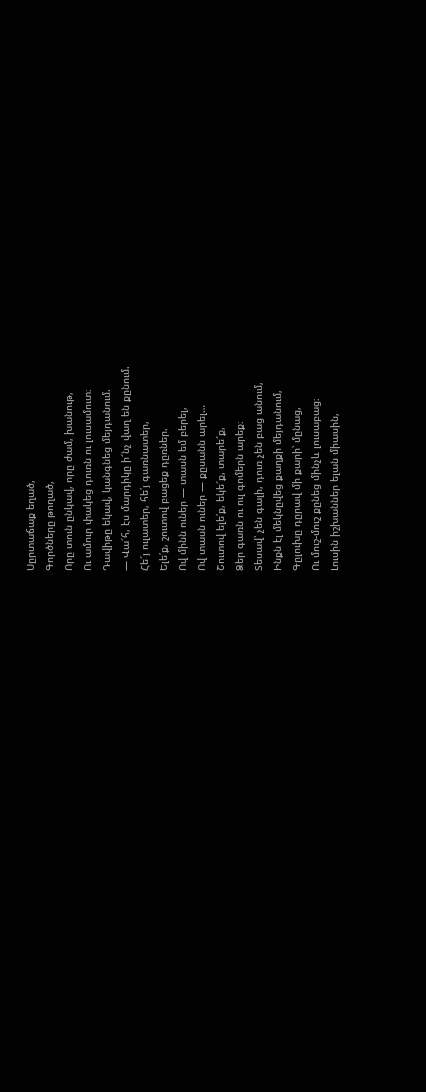Սըրտաճաք եղած,
Գործները թողած,
Որը տուն ընկավ, որը ժամ, խանութ,
Ու ամուր փակեց դուռն ու լուսամուտ։
Դավիթը եկավ, կանգնեց մեյդանում.
— Վա՜հ, էս մարդիկը ի՜նչ վաղ են քընում.
Հե՜յ ուլատեր, հե՛յ գառնատեր,
Ելե՛ք, շուտով բացեք դըռներ.
Ով մինն ուներ — տասն եմ բերել,
Ով տասն ուներ — քըսանն արել…
Շուտով ելե՛ք, եկե՜ք, տարե՜ք,
Ձեր գառն ու ուլ գոմերն արեք։
Տեսավ՝ չեն գալի, դուռ չեն բաց անում,
Ինքն էլ մեկնըվեց քաղքի մեյդանում,
Գըլուխը դըրավ մի քարի՝ մընաց,
Ու մուշ-մուշ քընեց մինչև լուսաբաց։
Լուսին իշխաններ ելան միասին,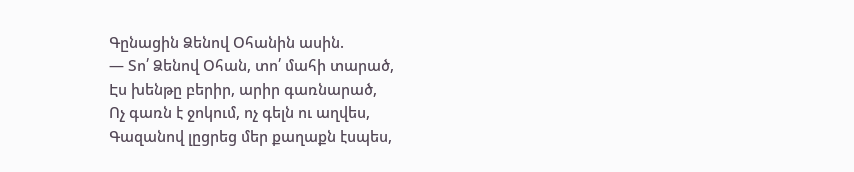Գընացին Ձենով Օհանին ասին.
— Տո՛ Ձենով Օհան, տո՛ մահի տարած,
Էս խենթը բերիր, արիր գառնարած,
Ոչ գառն է ջոկում, ոչ գելն ու աղվես,
Գազանով լըցրեց մեր քաղաքն էսպես,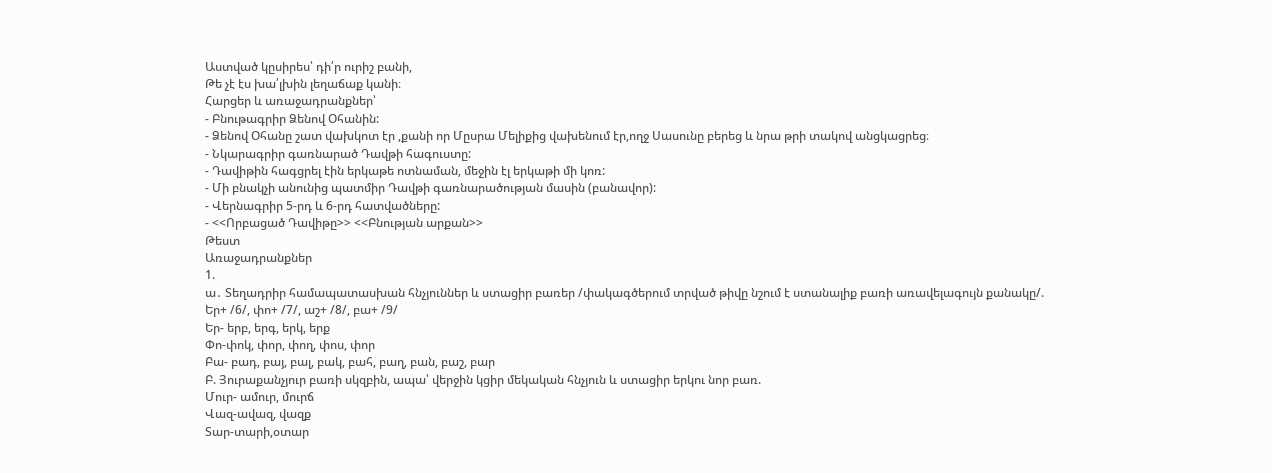Աստված կըսիրես՝ դի՛ր ուրիշ բանի,
Թե չէ էս խա՛լխին լեղաճաք կանի։
Հարցեր և առաջադրանքներ՝
- Բնութագրիր Ձենով Օհանին:
- Ձենով Օհանը շատ վախկոտ էր ,քանի որ Մըսրա Մելիքից վախենում էր,ողջ Սասունը բերեց և նրա թրի տակով անցկացրեց։
- Նկարագրիր գառնարած Դավթի հագուստը:
- Դավիթին հագցրել էին երկաթե ոտնաման, մեջին էլ երկաթի մի կոռ:
- Մի բնակչի անունից պատմիր Դավթի գառնարածության մասին (բանավոր):
- Վերնագրիր 5-րդ և 6-րդ հատվածները:
- <<Որբացած Դավիթը>> <<Բնության արքան>>
Թեստ
Առաջադրանքներ
1.
ա․ Տեղադրիր համապատասխան հնչյուններ և ստացիր բառեր /փակագծերում տրված թիվը նշում է ստանալիք բառի առավելագույն քանակը/.
Եր+ /6/, փո+ /7/, աշ+ /8/, բա+ /9/
Եր- երբ, երգ, երկ, երք
Փո-փոկ, փոր, փող, փոս, փոր
Բա- բադ, բայ, բալ, բակ, բահ, բաղ, բան, բաշ, բար
Բ. Յուրաքանչյուր բառի սկզբին, ապա՝ վերջին կցիր մեկական հնչյուն և ստացիր երկու նոր բառ.
Մուր- ամուր, մուրճ
Վազ-ավազ, վազք
Տար-տարի,օտար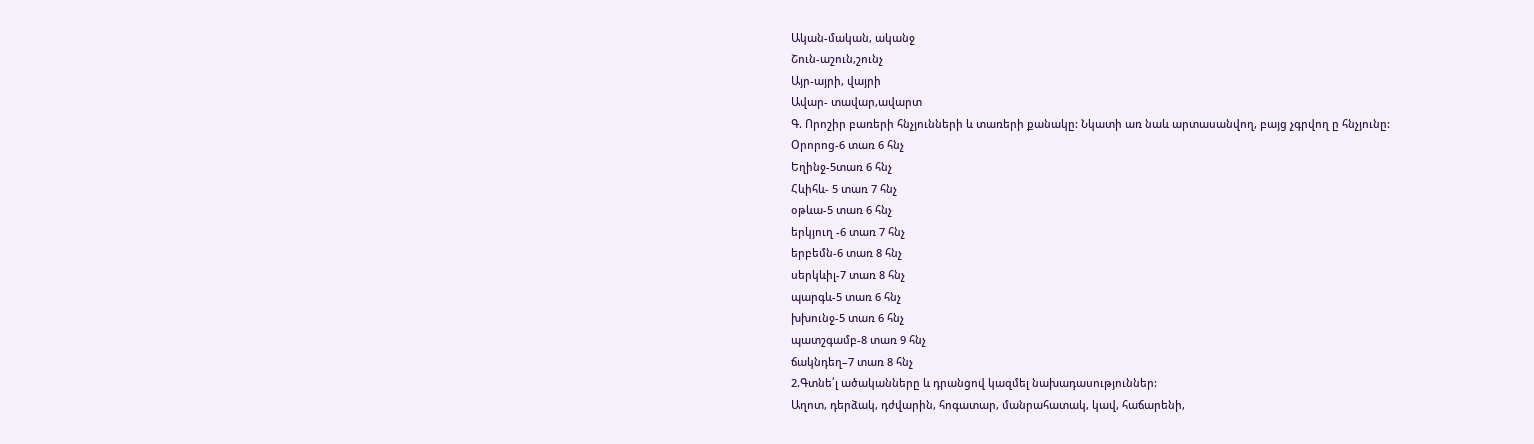Ական-մական, ականջ
Շուն-աշուն,շունչ
Այր-այրի, վայրի
Ավար- տավար,ավարտ
Գ. Որոշիր բառերի հնչյունների և տառերի քանակը: Նկատի առ նաև արտասանվող, բայց չգրվող ը հնչյունը:
Օրորոց-6 տառ 6 հնչ
Եղինջ-5տառ 6 հնչ
Հևիհև- 5 տառ 7 հնչ
օթևա-5 տառ 6 հնչ
երկյուղ -6 տառ 7 հնչ
երբեմն-6 տառ 8 հնչ
սերկևիլ-7 տառ 8 հնչ
պարգև-5 տառ 6 հնչ
խխունջ-5 տառ 6 հնչ
պատշգամբ-8 տառ 9 հնչ
ճակնդեղ–7 տառ 8 հնչ
2.Գտնե՛լ ածականները և դրանցով կազմել նախադասություններ:
Աղոտ, դերձակ, դժվարին, հոգատար, մանրահատակ, կավ, հաճարենի,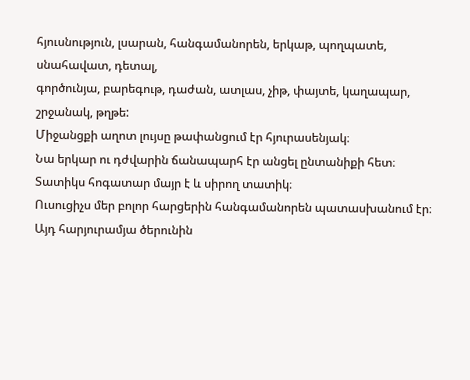հյուսնություն, լսարան, հանգամանորեն, երկաթ, պողպատե, սնահավատ, դետալ,
գործունյա, բարեգութ, դաժան, ատլաս, չիթ, փայտե, կաղապար, շրջանակ, թղթե:
Միջանցքի աղոտ լույսը թափանցում էր հյուրասենյակ։
Նա երկար ու դժվարին ճանապարհ էր անցել ընտանիքի հետ։
Տատիկս հոգատար մայր է և սիրող տատիկ։
Ուսուցիչս մեր բոլոր հարցերին հանգամանորեն պատասխանում էր։
Այդ հարյուրամյա ծերունին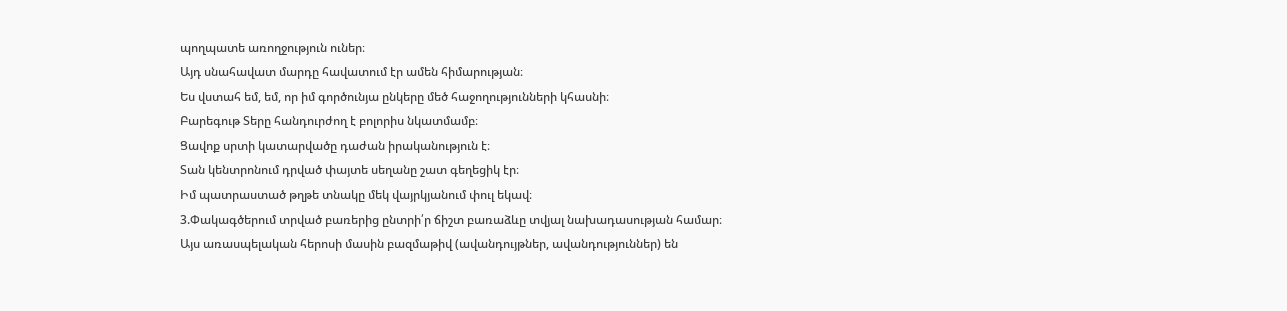պողպատե առողջություն ուներ։
Այդ սնահավատ մարդը հավատում էր ամեն հիմարության։
Ես վստահ եմ, եմ, որ իմ գործունյա ընկերը մեծ հաջողությունների կհասնի։
Բարեգութ Տերը հանդուրժող է բոլորիս նկատմամբ։
Ցավոք սրտի կատարվածը դաժան իրականություն է։
Տան կենտրոնում դրված փայտե սեղանը շատ գեղեցիկ էր։
Իմ պատրաստած թղթե տնակը մեկ վայրկյանում փուլ եկավ։
3.Փակագծերում տրված բառերից ընտրի՛ր ճիշտ բառաձևը տվյալ նախադասության համար։
Այս առասպելական հերոսի մասին բազմաթիվ (ավանդույթներ, ավանդություններ) են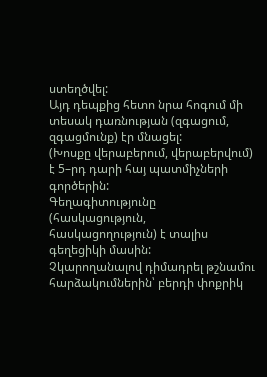ստեղծվել:
Այդ դեպքից հետո նրա հոգում մի տեսակ դառնության (զգացում, զգացմունք) էր մնացել:
(Խոսքը վերաբերում, վերաբերվում) է 5–րդ դարի հայ պատմիչների գործերին:
Գեղագիտությունը (հասկացություն, հասկացողություն) է տալիս գեղեցիկի մասին:
Չկարողանալով դիմադրել թշնամու հարձակումներին՝ բերդի փոքրիկ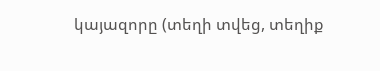կայազորը (տեղի տվեց, տեղիք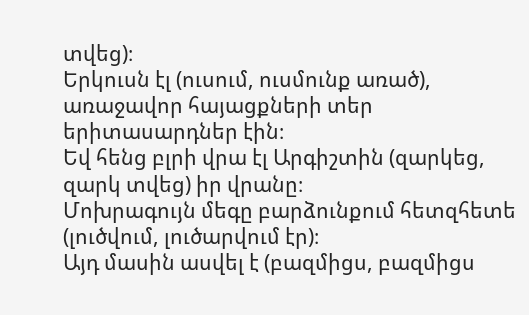տվեց)։
Երկուսն էլ (ուսում, ուսմունք առած), առաջավոր հայացքների տեր երիտասարդներ էին։
Եվ հենց բլրի վրա էլ Արգիշտին (զարկեց, զարկ տվեց) իր վրանը։
Մոխրագույն մեգը բարձունքում հետզհետե (լուծվում, լուծարվում էր)։
Այդ մասին ասվել է (բազմիցս, բազմիցս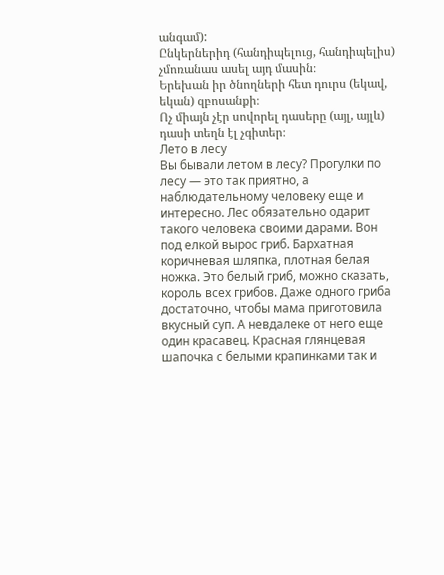անգամ):
Ընկերներիդ (հանդիպելուց, հանդիպելիս) չմոռանաս ասել այդ մասին։
Երեխան իր ծնողների հետ դուրս (եկավ, եկան) զբոսանքի։
Ոչ միայն չէր սովորել դասերը (այլ, այլև) դասի տեղն էլ չգիտեր։
Лето в лесу
Вы бывали летом в лесу? Прогулки по лесу — это так приятно, а наблюдательному человеку еще и интересно. Лес обязательно одарит такого человека своими дарами. Вон под елкой вырос гриб. Бархатная коричневая шляпка, плотная белая ножка. Это белый гриб, можно сказать, король всех грибов. Даже одного гриба достаточно, чтобы мама приготовила вкусный суп. А невдалеке от него еще один красавец. Красная глянцевая шапочка с белыми крапинками так и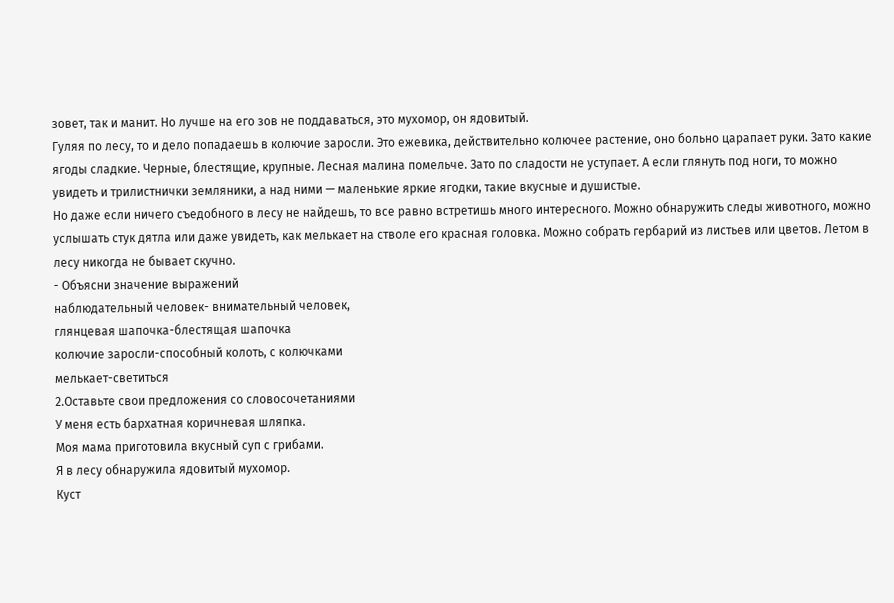зовет, так и манит. Но лучше на его зов не поддаваться, это мухомор, он ядовитый.
Гуляя по лесу, то и дело попадаешь в колючие заросли. Это ежевика, действительно колючее растение, оно больно царапает руки. Зато какие ягоды сладкие. Черные, блестящие, крупные. Лесная малина помельче. Зато по сладости не уступает. А если глянуть под ноги, то можно увидеть и трилистнички земляники, а над ними — маленькие яркие ягодки, такие вкусные и душистые.
Но даже если ничего съедобного в лесу не найдешь, то все равно встретишь много интересного. Можно обнаружить следы животного, можно услышать стук дятла или даже увидеть, как мелькает на стволе его красная головка. Можно собрать гербарий из листьев или цветов. Летом в лесу никогда не бывает скучно.
- Объясни значение выражений
наблюдательный человек- внимательный человек,
глянцевая шапочка-блестящая шапочка
колючие заросли-способный колоть, с колючками
мелькает-светиться
2.Оставьте свои предложения со словосочетаниями
У меня есть бархатная коричневая шляпка.
Моя мама приготовила вкусный суп с грибами.
Я в лесу обнаружила ядовитый мухомор.
Куст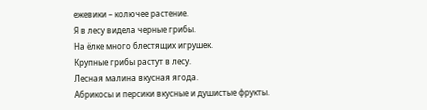ежевики – колючее растение.
Я в лесу видела черные грибы.
На ёлке много блестящих игрушек.
Крупные грибы растут в лесу.
Лесная малина вкусная ягода.
Абрикосы и персики вкусные и душистые фрукты.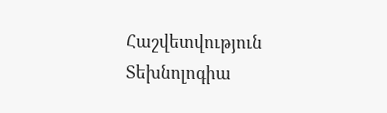Հաշվետվություն
Տեխնոլոգիա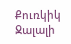Քուռկիկ Ջալալի